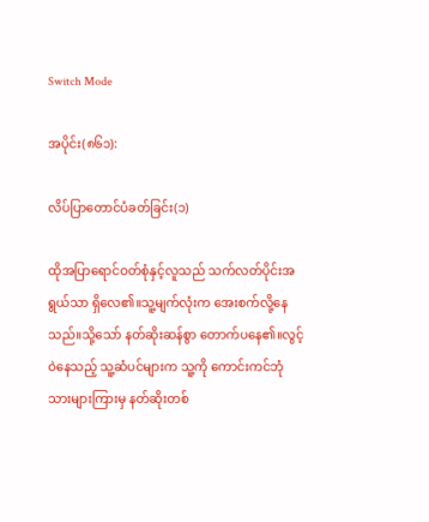Switch Mode

အပိုင်း(၈၆၁):

လိပ်ပြာတောင်ပံခတ်ခြင်း(၁)

ထိုအပြာရောင်ဝတ်စုံနှင့်လူသည် သက်လတ်ပိုင်းအရွယ်သာ ရှိလေ၏။သူ့မျက်လုံးက အေးစက်လို့နေသည်။သို့သော် နတ်ဆိုးဆန်စွာ တောက်ပနေ၏။လွင့်ဝဲနေသည့် သူ့ဆံပင်များက သူ့ကို ကောင်းကင်ဘုံသားများကြားမှ နတ်ဆိုးတစ်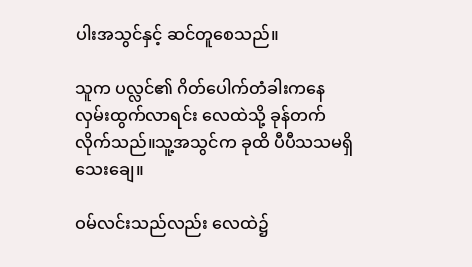ပါးအသွင်နှင့် ဆင်တူစေသည်။

သူက ပလ္လင်၏ ဂိတ်ပေါက်တံခါးကနေ လှမ်းထွက်လာရင်း လေထဲသို့ ခုန်တက်လိုက်သည်။သူ့အသွင်က ခုထိ ပီပီသသမရှိသေးချေ။

ဝမ်လင်းသည်လည်း လေထဲ၌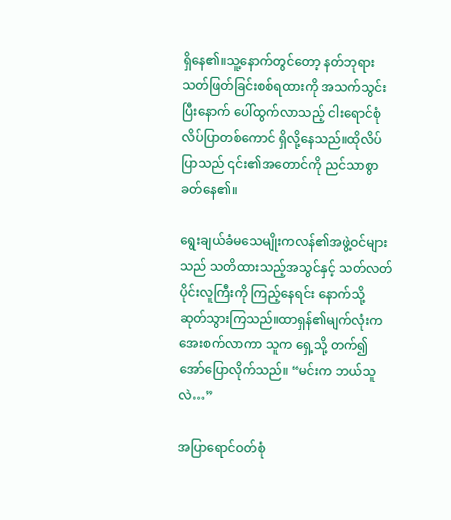ရှိနေ၏။သူ့နောက်တွင်တော့ နတ်ဘုရားသတ်ဖြတ်ခြင်းစစ်ရထားကို အသက်သွင်းပြီးနောက် ပေါ်ထွက်လာသည့် ငါးရောင်စုံလိပ်ပြာတစ်ကောင် ရှိလို့နေသည်။ထိုလိပ်ပြာသည် ၎င်း၏အတောင်ကို ညင်သာစွာ ခတ်နေ၏။

ရွေးချယ်ခံမသေမျိုးကလန်၏အဖွဲ့ဝင်များသည် သတိထားသည့်အသွင်နှင့် သတ်လတ်ပိုင်းလူကြီးကို ကြည့်နေရင်း နောက်သို့ ဆုတ်သွားကြသည်။ထာရှန်၏မျက်လုံးက အေးစက်လာကာ သူက ရှေ့သို့ တက်၍ အော်ပြောလိုက်သည်။ “မင်းက ဘယ်သူလဲ…”

အပြာရောင်ဝတ်စုံ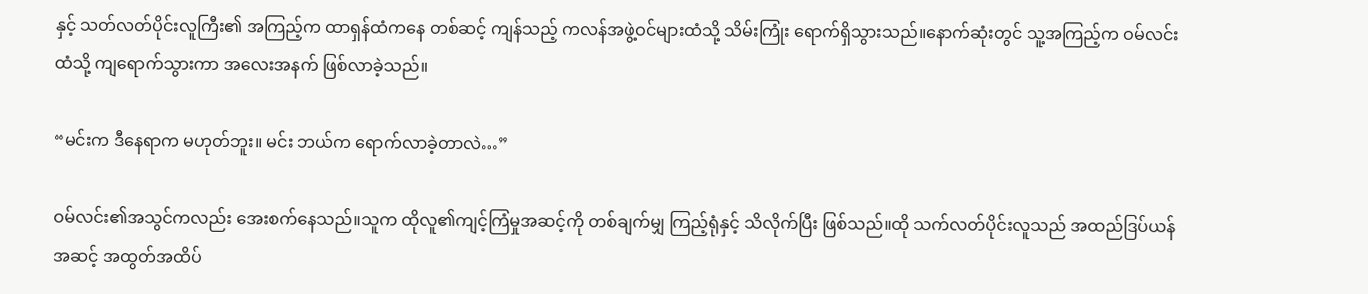နှင့် သတ်လတ်ပိုင်းလူကြီး၏ အကြည့်က ထာရှန်ထံကနေ တစ်ဆင့် ကျန်သည့် ကလန်အဖွဲ့ဝင်များထံသို့ သိမ်းကြုံး ရောက်ရှိသွားသည်။နောက်ဆုံးတွင် သူ့အကြည့်က ဝမ်လင်းထံသို့ ကျရောက်သွားကာ အလေးအနက် ဖြစ်လာခဲ့သည်။

“မင်းက ဒီနေရာက မဟုတ်ဘူး။ မင်း ဘယ်က ရောက်လာခဲ့တာလဲ…”

ဝမ်လင်း၏အသွင်ကလည်း အေးစက်နေသည်။သူက ထိုလူ၏ကျင့်ကြံမှုအဆင့်ကို တစ်ချက်မျှ ကြည့်ရုံနှင့် သိလိုက်ပြီး ဖြစ်သည်။ထို သက်လတ်ပိုင်းလူသည် အထည်ဒြပ်ယန်အဆင့် အထွတ်အထိပ်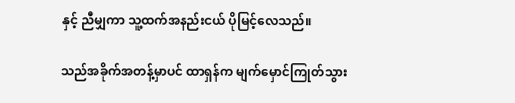နှင့် ညီမျှကာ သူ့ထက်အနည်းငယ် ပိုမြင့်လေသည်။

သည်အခိုက်အတန့်မှာပင် ထာရှန်က မျက်မှောင်ကြုတ်သွား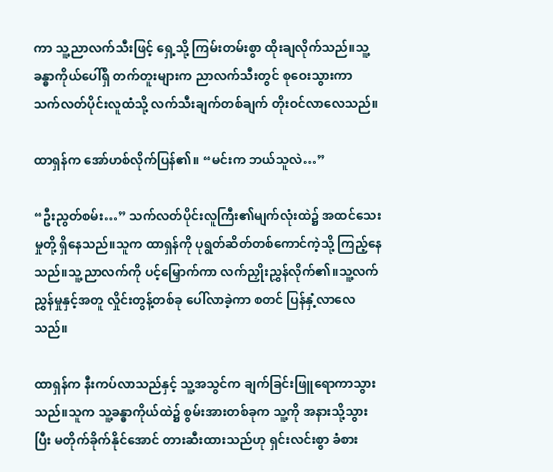ကာ သူ့ညာလက်သီးဖြင့် ရှေ့သို့ ကြမ်းတမ်းစွာ ထိုးချလိုက်သည်။သူ့ခန္ဓာကိုယ်ပေါ်ရှိ တက်တူးများက ညာလက်သီးတွင် စုဝေးသွားကာ သက်လတ်ပိုင်းလူထံသို့ လက်သီးချက်တစ်ချက် တိုးဝင်လာလေသည်။

ထာရှန်က အော်ဟစ်လိုက်ပြန်၏။ “မင်းက ဘယ်သူလဲ…”

“ဦးညွတ်စမ်း…” သက်လတ်ပိုင်းလူကြီး၏မျက်လုံးထဲ၌ အထင်သေးမှုတို့ ရှိနေသည်။သူက ထာရှန်ကို ပုရွတ်ဆိတ်တစ်ကောင်ကဲ့သို့ ကြည့်နေသည်။သူ့ညာလက်ကို ပင့်မြှောက်ကာ လက်ညှိုးညွှန်လိုက်၏။သူ့လက်ညွှန်မှုနှင့်အတူ လှိုင်းတွန့်တစ်ခု ပေါ်လာခဲ့ကာ စတင် ပြန်နှံ့လာလေသည်။

ထာရှန်က နီးကပ်လာသည်နှင့် သူ့အသွင်က ချက်ခြင်းဖြူရောကာသွားသည်။သူက သူ့ခန္ဓာကိုယ်ထဲ၌ စွမ်းအားတစ်ခုက သူ့ကို အနားသို့သွားပြီး မတိုက်ခိုက်နိုင်အောင် တားဆီးထားသည်ဟု ရှင်းလင်းစွာ ခံစား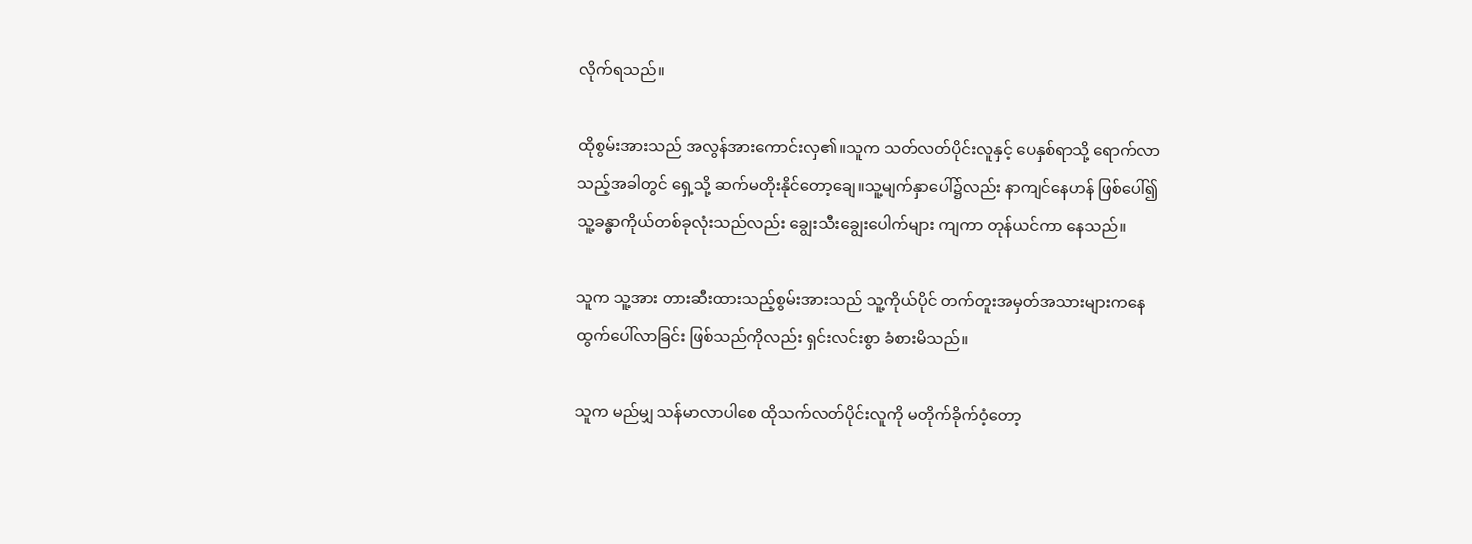လိုက်ရသည်။

ထိုစွမ်းအားသည် အလွန်အားကောင်းလှ၏။သူက သတ်လတ်ပိုင်းလူနှင့် ပေနှစ်ရာသို့ ရောက်လာသည့်အခါတွင် ရှေ့သို့ ဆက်မတိုးနိုင်တော့ချေ။သူ့မျက်နှာပေါ်၌လည်း နာကျင်နေဟန် ဖြစ်ပေါ်၍ သူ့ခန္ဓာကိုယ်တစ်ခုလုံးသည်လည်း ချွေးသီးချွေးပေါက်များ ကျကာ တုန်ယင်ကာ နေသည်။

သူက သူ့အား တားဆီးထားသည့်စွမ်းအားသည် သူ့ကိုယ်ပိုင် တက်တူးအမှတ်အသားများကနေ ထွက်ပေါ်လာခြင်း ဖြစ်သည်ကိုလည်း ရှင်းလင်းစွာ ခံစားမိသည်။

သူက မည်မျှ သန်မာလာပါစေ ထိုသက်လတ်ပိုင်းလူကို မတိုက်ခိုက်ဝံ့တော့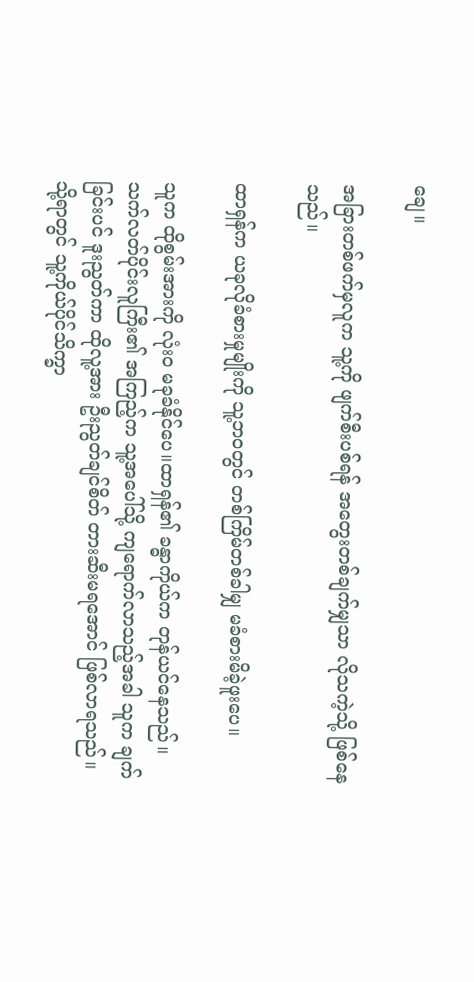ချေ။

အခြားတစ်ဖက်မှလူက သူ့ကို ဖျက်စီးပစ်ရန် အတွေးတစ်ချက်မျှသာ လိုသကဲ့သို့ ဖြစ်နေသည်။

ထာရှန်က ယခုလိုခံစားမှုမျိုးကို သူ့ဘဝတွင် တစ်ကြိမ်တစ်ခါမျှ မခံစားမိခဲ့ဖူးပေ။

သူက ထိုစွမ်းအားကို လုံးဝ မခုခံနိုင်ပေ။ထာရှန်၏ ခန္ဓာကိုယ်က တုန်ယင်နေသည်။ သက်လတ်ပိုင်းလူကြီး၏ အကြည့်က သူ့အပေါ်သို့ ကျရောက်လာသည့်အခါ သူက ချက်ခြင်းပင် ဒူးညွတ်ကာ ထိုလူ့အား ဦးညွတ်ချင်စိတ် တားဆီးမရအောင် ဖြစ်လာရသည်။သို့ရာတွင် သူ့ကိုယ်ပိုင်သိက္ခာ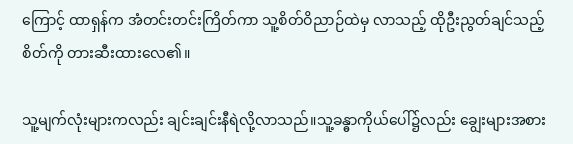ကြောင့် ထာရှန်က အံတင်းတင်းကြိတ်ကာ သူ့စိတ်ဝိညာဉ်ထဲမှ လာသည့် ထိုဦးညွတ်ချင်သည့်စိတ်ကို တားဆီးထားလေ၏။

သူ့မျက်လုံးများကလည်း ချင်းချင်းနီရဲလို့လာသည်။သူ့ခန္ဓာကိုယ်ပေါ်၌လည်း ချွေးများအစား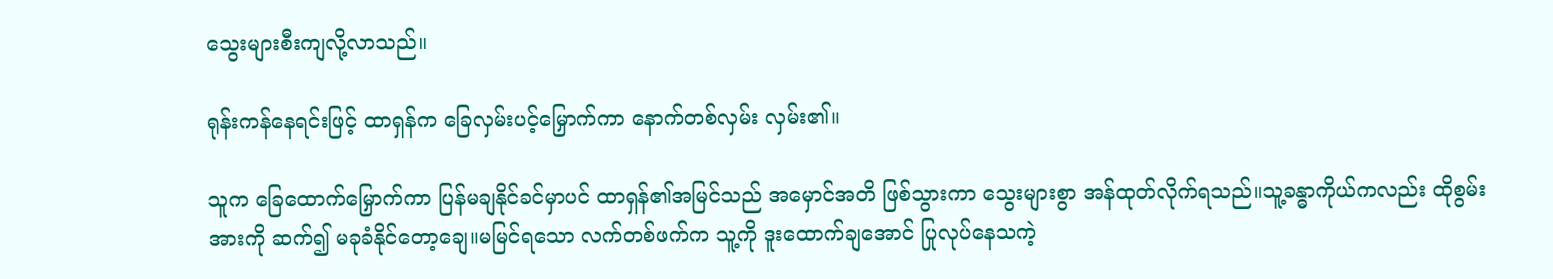သွေးများစီးကျလို့လာသည်။

ရုန်းကန်နေရင်းဖြင့် ထာရှန်က ခြေလှမ်းပင့်မြှောက်ကာ နောက်တစ်လှမ်း လှမ်း၏။

သူက ခြေထောက်မြှောက်ကာ ပြန်မချနိုင်ခင်မှာပင် ထာရှန်၏အမြင်သည် အမှောင်အတိ ဖြစ်သွားကာ သွေးများစွာ အန်ထုတ်လိုက်ရသည်။သူ့ခန္ဓာကိုယ်ကလည်း ထိုစွမ်းအားကို ဆက်၍ မခုခံနိုင်တော့ချေ။မမြင်ရသော လက်တစ်ဖက်က သူ့ကို ဒူးထောက်ချအောင် ပြုလုပ်နေသကဲ့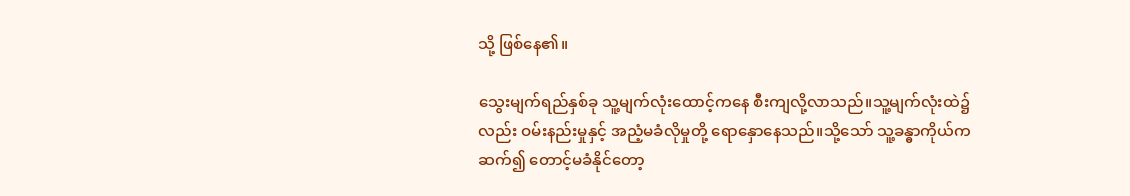သို့ ဖြစ်နေ၏။

သွေးမျက်ရည်နှစ်ခု သူ့မျက်လုံးထောင့်ကနေ စီးကျလို့လာသည်။သူ့မျက်လုံးထဲ၌လည်း ဝမ်းနည်းမှုနှင့် အညံ့မခံလိုမှုတို့ ရောနှောနေသည်။သို့သော် သူ့ခန္ဓာကိုယ်က ဆက်၍ တောင့်မခံနိုင်တော့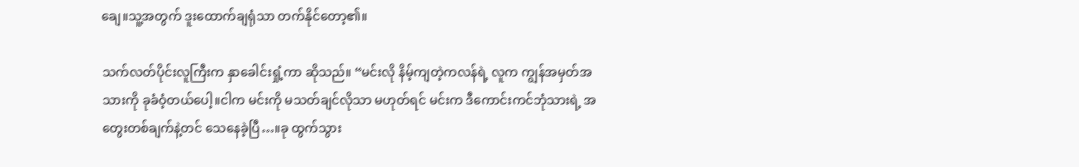ချေ။သူ့အတွက် ဒူးထောက်ချရုံသာ တက်နိုင်တော့၏။

သက်လတ်ပိုင်းလူကြီးက နှာခေါင်းရှုံ့ကာ ဆိုသည်။ “မင်းလို နိမ့်ကျတဲ့ကလန်ရဲ့ လူက ကျွန်အမှတ်အသားကို ခုခံဝံ့တယ်ပေါ့။ငါက မင်းကို မသတ်ချင်လိုသာ မဟုတ်ရင် မင်းက ဒီကောင်းကင်ဘုံသားရဲ့ အတွေးတစ်ချက်နဲ့တင် သေနေခဲ့ပြီ…။ခု ထွက်သွား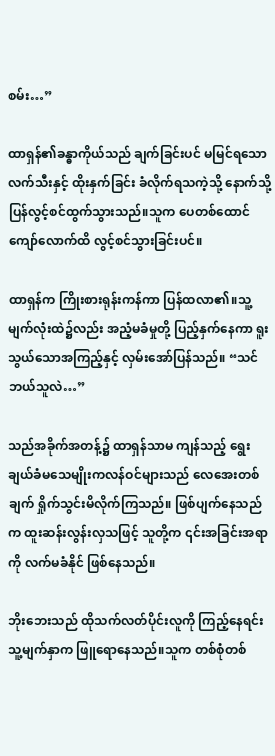စမ်း…”

ထာရှန်၏ခန္ဓာကိုယ်သည် ချက်ခြင်းပင် မမြင်ရသော လက်သီးနှင့် ထိုးနှက်ခြင်း ခံလိုက်ရသကဲ့သို့ နောက်သို့ ပြန်လွင့်စင်ထွက်သွားသည်။သူက ပေတစ်ထောင်ကျော်လောက်ထိ လွင့်စင်သွားခြင်းပင်။

ထာရှန်က ကြိုးစားရုန်းကန်ကာ ပြန်ထလာ၏။သူ့မျက်လုံးထဲ၌လည်း အညံ့မခံမှုတို့ ပြည့်နှက်နေကာ ရူးသွယ်သောအကြည့်နှင့် လှမ်းအော်ပြန်သည်။ “သင် ဘယ်သူလဲ…”

သည်အခိုက်အတန့်၌ ထာရှန်သာမ ကျန်သည့် ရွေးချယ်ခံမသေမျိုးကလန်ဝင်များသည် လေအေးတစ်ချက် ရှိုက်သွင်းမိလိုက်ကြသည်။ ဖြစ်ပျက်နေသည်က ထူးဆန်းလွန်းလှသဖြင့် သူတို့က ၎င်းအခြင်းအရာကို လက်မခံနိုင် ဖြစ်နေသည်။

ဘိုးဘေးသည် ထိုသက်လတ်ပိုင်းလူကို ကြည့်နေရင်း သူ့မျက်နှာက ဖြူရောနေသည်။သူက တစ်စုံတစ်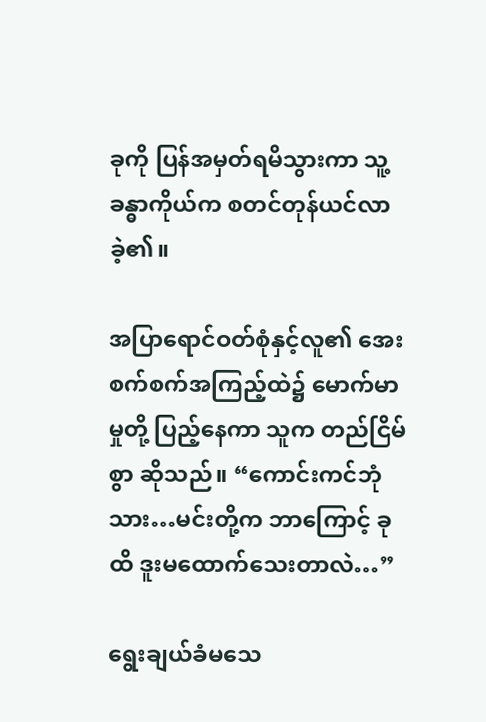ခုကို ပြန်အမှတ်ရမိသွားကာ သူ့ခန္ဓာကိုယ်က စတင်တုန်ယင်လာခဲ့၏။

အပြာရောင်ဝတ်စုံနှင့်လူ၏ အေးစက်စက်အကြည့်ထဲ၌ မောက်မာမှုတို့ ပြည့်နေကာ သူက တည်ငြိမ်စွာ ဆိုသည်။ “ကောင်းကင်ဘုံသား…မင်းတို့က ဘာကြောင့် ခုထိ ဒူးမထောက်သေးတာလဲ…”

ရွေးချယ်ခံမသေ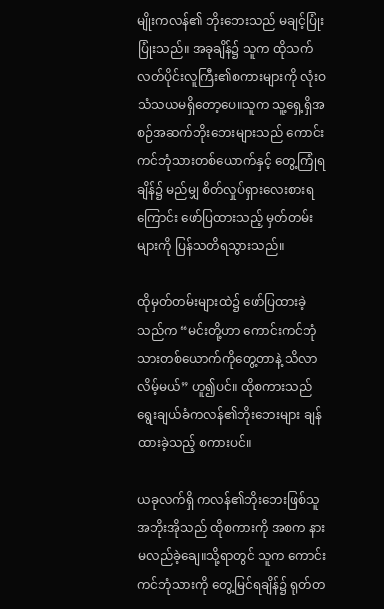မျိုးကလန်၏ ဘိုးဘေးသည် မချင့်ပြုံးပြုံးသည်။ အခုချိန်၌ သူက ထိုသက်လတ်ပိုင်းလူကြီး၏စကားများကို လုံးဝ သံသယမရှိတော့ပေ။သူက သူ့ရှေ့ရှိအစဉ်အဆက်ဘိုးဘေးများသည် ကောင်းကင်ဘုံသားတစ်ယောက်နှင့် တွေ့ကြုံရချိန်၌ မည်မျှ စိတ်လှုပ်ရှားလေးစားရကြောင်း ဖော်ပြထားသည့် မှတ်တမ်းများကို ပြန်သတိရသွားသည်။

ထိုမှတ်တမ်းများထဲ၌ ဖော်ပြထားခဲ့သည်က “မင်းတို့ဟာ ကောင်းကင်ဘုံသားတစ်ယောက်ကိုတွေ့တာနဲ့ သိလာလိမ့်မယ်” ဟူ၍ပင်။ ထိုစကားသည် ရွေးချယ်ခံကလန်၏ဘိုးဘေးများ ချန်ထားခဲ့သည့် စကားပင်။

ယခုလက်ရှိ ကလန်၏ဘိုးဘေးဖြစ်သူ အဘိုးအိုသည် ထိုစကားကို အစက နားမလည်ခဲ့ချေ။သို့ရာတွင် သူက ကောင်းကင်ဘုံသားကို တွေ့မြင်ရချိန်၌ ရုတ်တ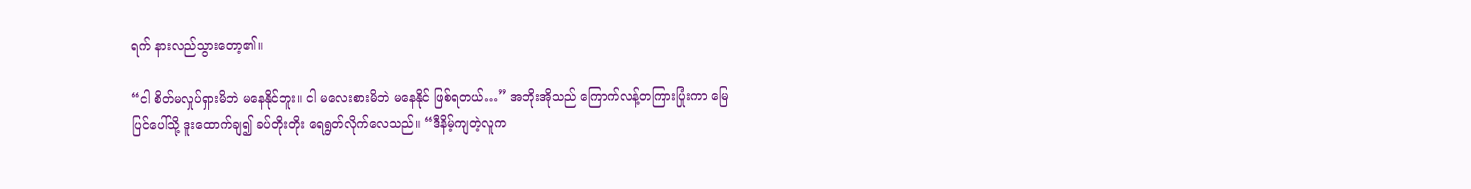ရက် နားလည်သွားတော့၏။

“ငါ စိတ်မလှုပ်ရှားမိဘဲ မနေနိုင်ဘူး။ ငါ မလေးစားမိဘဲ မနေနိုင် ဖြစ်ရတယ်…” အဘိုးအိုသည် ကြောက်လန့်တကြားပြုံးကာ မြေပြင်ပေါ်သို့ ဒူးထောက်ချ၍ ခပ်တိုးတိုး ရေရွတ်လိုက်လေသည်။ “ဒီနိမ့်ကျတဲ့လူက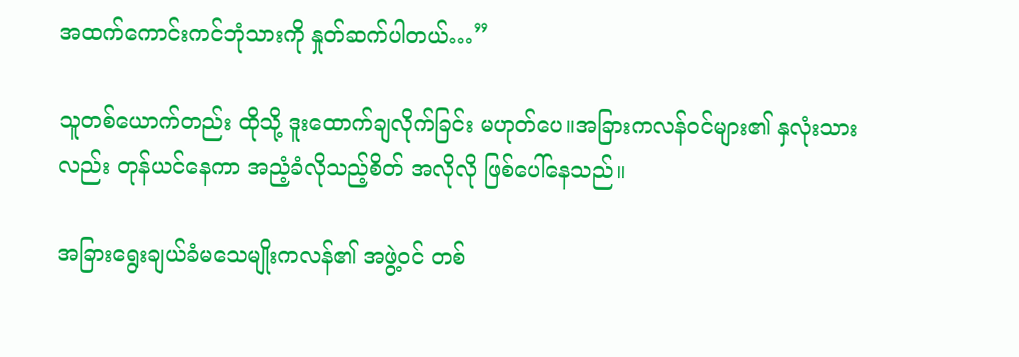အထက်ကောင်းကင်ဘုံသားကို နှုတ်ဆက်ပါတယ်…”

သူတစ်ယောက်တည်း ထိုသို့ ဒူးထောက်ချလိုက်ခြင်း မဟုတ်ပေ။အခြားကလန်ဝင်များ၏ နှလုံးသားလည်း တုန်ယင်နေကာ အညံ့ခံလိုသည့်စိတ် အလိုလို ဖြစ်ပေါ်နေသည်။

အခြားရွေးချယ်ခံမသေမျိုးကလန်၏ အဖွဲ့ဝင် တစ်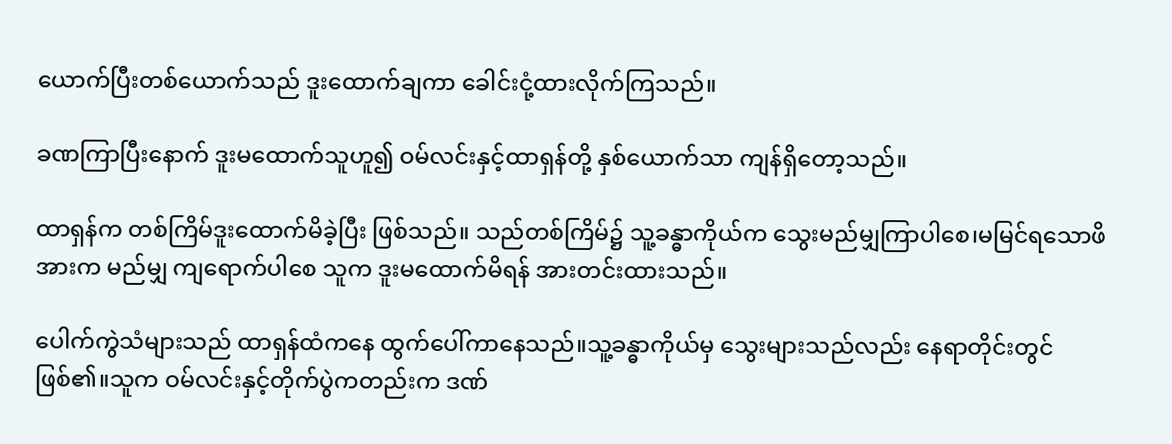ယောက်ပြီးတစ်ယောက်သည် ဒူးထောက်ချကာ‌ ခေါင်းငုံ့ထားလိုက်ကြသည်။

ခဏကြာပြီးနောက် ဒူးမထောက်သူဟူ၍ ဝမ်လင်းနှင့်ထာရှန်တို့ နှစ်ယောက်သာ ကျန်ရှိတော့သည်။

ထာရှန်က တစ်ကြိမ်ဒူးထောက်မိခဲ့ပြီး ဖြစ်သည်။ သည်တစ်ကြိမ်၌ သူ့ခန္ဓာကိုယ်က သွေးမည်မျှကြာပါစေ၊မမြင်ရသောဖိအားက မည်မျှ ကျရောက်ပါစေ သူက ဒူးမထောက်မိရန် အားတင်းထားသည်။

ပေါက်ကွဲသံများသည် ထာရှန်ထံကနေ ထွက်ပေါ်ကာနေသည်။သူ့ခန္ဓာကိုယ်မှ သွေးများသည်လည်း နေရာတိုင်းတွင် ဖြစ်၏။သူက ဝမ်လင်းနှင့်တိုက်ပွဲကတည်းက ဒဏ်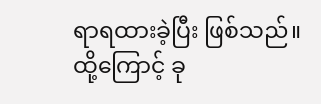ရာရထားခဲ့ပြီး ဖြစ်သည်။ထို့ကြောင့် ခု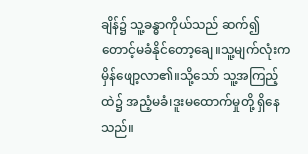ချိန်၌ သူ့ခန္ဓာကိုယ်သည် ဆက်၍ တောင့်မခံနိုင်တော့ချေ။သူ့မျက်လုံးက မှိန်ဖျော့လာ၏။သို့သော် သူ့အကြည့်ထဲ၌ အညံ့မခံ၊ဒူးမထောက်မှုတို့ ရှိနေသည်။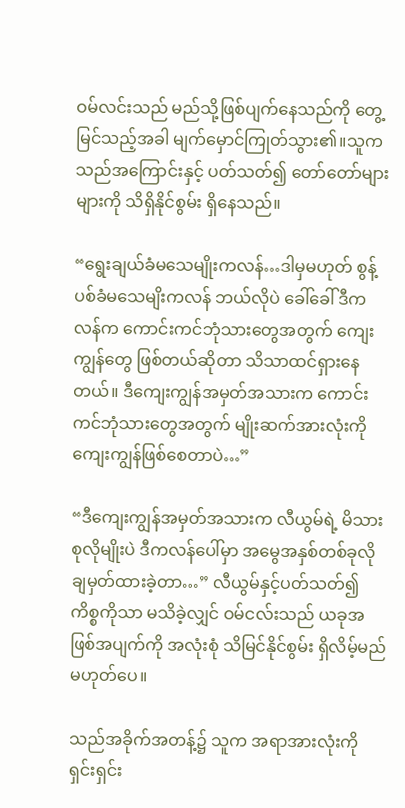ဝမ်လင်းသည် မည်သို့ဖြစ်ပျက်နေသည်ကို တွေ့မြင်သည့်အခါ မျက်မှောင်ကြုတ်သွား၏။သူက သည်အကြောင်းနှင့် ပတ်သတ်၍ တော်တော်များများကို သိရှိနိုင်စွမ်း ရှိနေသည်။

“ရွေးချယ်ခံမသေမျိုးကလန်…ဒါမှမဟုတ် စွန့်ပစ်ခံမသေမျိးကလန် ဘယ်လိုပဲ ခေါ်ခေါ် ဒီကလန်က ကောင်းကင်ဘုံသားတွေအတွက် ကျေးကျွန်တွေ ဖြစ်တယ်ဆိုတာ သိသာထင်ရှားနေတယ်။ ဒီကျေးကျွန်အမှတ်အသားက ကောင်းကင်ဘုံသားတွေအတွက် မျိုးဆက်အားလုံးကို ကျေးကျွန်ဖြစ်စေတာပဲ…”

“ဒီကျေးကျွန်အမှတ်အသားက လီယွမ်ရဲ့ မိသားစုလိုမျိုးပဲ ဒီကလန်ပေါ်မှာ အမွေအနှစ်တစ်ခုလို ချမှတ်ထားခဲ့တာ…” လီယွမ်နှင့်ပတ်သတ်၍ ကိစ္စကိုသာ မသိခဲ့လျှင် ဝမ်ငလ်းသည် ယခုအဖြစ်အပျက်ကို အလုံးစုံ သိမြင်နိုင်စွမ်း ရှိလိမ့်မည် မဟုတ်ပေ။

သည်အခိုက်အတန့်၌ သူက အရာအားလုံးကို ရှင်းရှင်း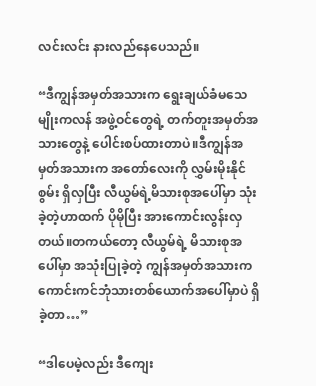လင်းလင်း နားလည်နေပေသည်။

“ဒီကျွန်အမှတ်အသားက ရွေးချယ်ခံမသေမျိုးကလန် အဖွဲ့ဝင်တွေရဲ့ တက်တူးအမှတ်အသားတွေနဲ့ ပေါင်းစပ်ထားတာပဲ။ဒီကျွန်အမှတ်အသားက အတော်လေးကို လွှမ်းမိုးနိုင်စွမ်း ရှိလှပြီး လီယွမ်ရဲ့မိသားစုအပေါ်မှာ သုံးခဲ့တဲ့ဟာထက် ပိုမိုပြီး အားကောင်းလွန်းလှတယ်။တကယ်တော့ လီယွမ်ရဲ့ မိသားစုအပေါ်မှာ အသုံးပြုခဲ့တဲ့ ကျွန်အမှတ်အသားက ကောင်းကင်ဘုံသားတစ်ယောက်အပေါ်မှာပဲ ရှိခဲ့တာ…”

“ဒါပေမဲ့လည်း ဒီကျေး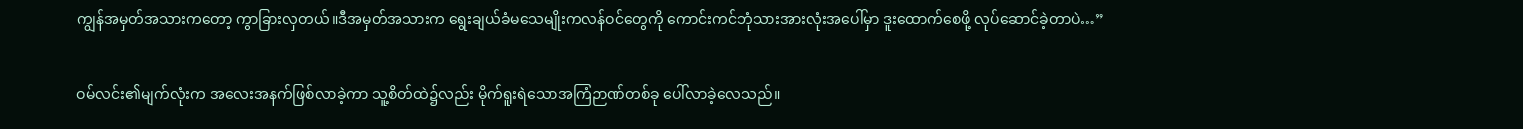ကျွန်အမှတ်အသားကတော့ ကွာခြားလှတယ်။ဒီအမှတ်အသားက ရွေးချယ်ခံမသေမျိုးကလန်ဝင်တွေကို ကောင်းကင်ဘုံသားအားလုံးအပေါ်မှာ ဒူးထောက်စေဖို့ လုပ်ဆောင်ခဲ့တာပဲ…”

ဝမ်လင်း၏မျက်လုံးက အလေးအနက်ဖြစ်လာခဲ့ကာ သူ့စိတ်ထဲ၌လည်း မိုက်ရူးရဲသောအကြံဉာဏ်တစ်ခု ပေါ်လာခဲ့လေသည်။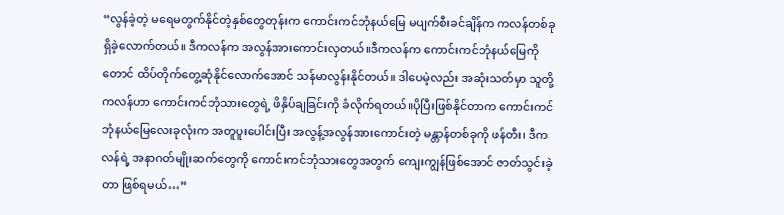“လွန်ခဲ့တဲ့ မရေမတွက်နိုင်တဲ့နှစ်တွေတုန်းက ကောင်းကင်ဘုံနယ်မြေ မပျက်စီးခင်ချိန်က ကလန်တစ်ခု ရှိခဲ့လောက်တယ်။ ဒီကလန်က အလွန်အားကောင်းလှတယ်။ဒီကလန်က ကောင်းကင်ဘုံနယ်မြေကိုတောင် ထိပ်တိုက်တွေ့ဆုံနိုင်လောက်အောင် သန်မာလွန်းနိုင်တယ်။ ဒါပေမဲ့လည်း အဆုံးသတ်မှာ သူတို့ကလန်ဟာ ကောင်းကင်ဘုံသားတွေရဲ့ ဖိနှိပ်ချခြင်းကို ခံလိုက်ရတယ်။ပိုပြီးဖြစ်နိုင်တာက ကောင်းကင်ဘုံနယ်မြေလေးခုလုံးက အတူပူးပေါင်းပြီး အလွန့်အလွန်အားကောင်းတဲ့ မန္တာန်တစ်ခုကို ဖန်တီး၊ ဒီကလန်ရဲ့ အနာဂတ်မျိုးဆက်တွေကို ကောင်းကင်ဘုံသားတွေအတွက် ကျေးကျွန်ဖြစ်အောင် ဇာတ်သွင်းခဲ့တာ ဖြစ်ရမယ်…”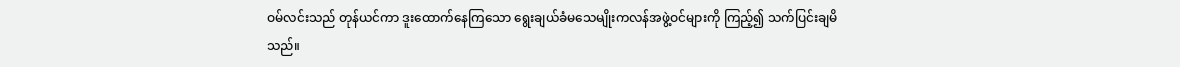ဝမ်လင်းသည် တုန်ယင်ကာ ဒူးထောက်နေကြသော ရွေးချယ်ခံမသေမျိုးကလန်အဖွဲ့ဝင်များကို ကြည့်၍ သက်ပြင်းချမိသည်။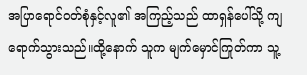အပြာရောင်ဝတ်စုံနှင့်လူ၏ အကြည့်သည် ထာရှန်ပေါ်သို့ ကျရောက်သွားသည်။ထို့နောက် သူက မျက်မှောင်ကြုတ်ကာ သူ့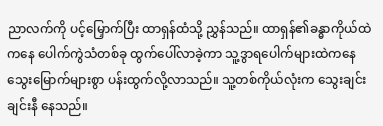ညာလက်ကို ပင့်မြှောက်ပြီး ထာရှန်ထံသို့ ညွှန်သည်။ ထာရှန်၏ခန္ဓာကိုယ်ထဲကနေ ပေါက်ကွဲသံတစ်ခု ထွက်ပေါ်လာခဲ့ကာ သူ့ဒွာရပေါက်များထဲကနေ သွေးမြောက်များစွာ ပန်းထွက်လို့လာသည်။ သူ့တစ်ကိုယ်လုံးက သွေးချင်းချင်းနီ နေသည်။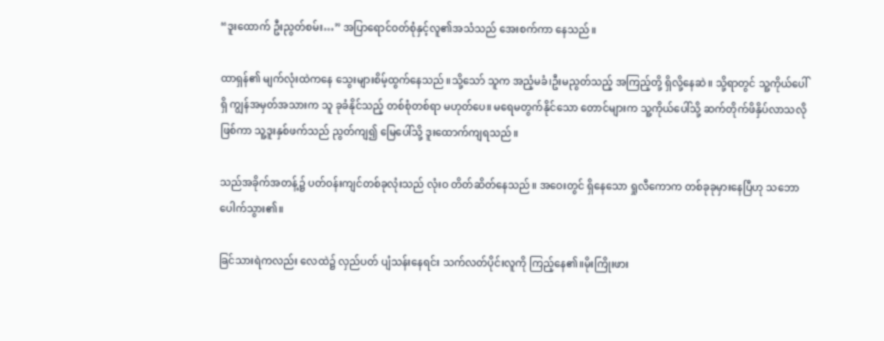“ဒူးထောက် ဦးညွတ်စမ်း…” အပြာရောင်ဝတ်စုံနှင့်လူ၏အသံသည် အေးစက်ကာ နေသည်။

ထာရှန်၏ မျက်လုံးထဲကနေ သွေးများစိမ့်ထွက်နေသည်။သို့သော် သူက အညံ့မခံ၊ဦးမညွတ်သည့် အကြည့်တို့ ရှိလို့နေဆဲ။ သို့ရာတွင် သူ့ကိုယ်ပေါ်ရှိ ကျွန်အမှတ်အသားက သူ ခုခံနိုင်သည့် တစ်စုံတစ်ရာ မဟုတ်ပေ။ မရေမတွက်နိုင်သော တောင်များက သူ့ကိုယ်ပေါ်သို့ ဆက်တိုက်ဖိနှိပ်လာသလို ဖြစ်ကာ သူ့ဒူးနှစ်ဖက်သည် ညွတ်ကျ၍ မြေပေါ်သို့ ဒူးထောက်ကျရသည်။

သည်အခိုက်အတန့်၌ ပတ်ဝန်းကျင်တစ်ခုလုံးသည် လုံးဝ တိတ်ဆိတ်နေသည်။ အဝေးတွင် ရှိနေသော ရှုလီကောက တစ်ခုခုမှားနေပြီဟု သဘောပေါက်သွား၏။

ခြင်သားရဲကလည်း လေထဲ၌ လှည်ပတ် ပျံသန်းနေရင်း သက်လတ်ပိုင်းလူကို ကြည့်နေ၏။မိုးကြိုးဖား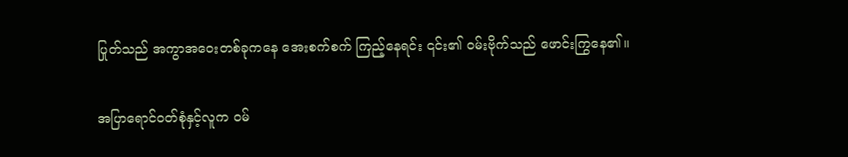ပြုတ်သည် အကွာအဝေးတစ်ခုကနေ အေးစက်စက် ကြည့်နေရင်း ၎င်း၏ ဝမ်းဗိုက်သည် ဖောင်းကြွနေ၏။

အပြာရောင်ဝတ်စုံနှင့်လူက ဝမ်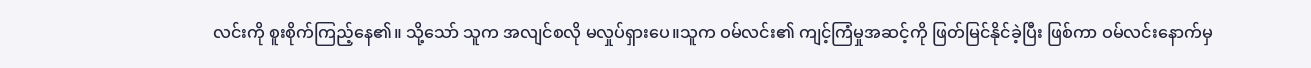လင်းကို စူးစိုက်ကြည့်နေ၏။ သို့သော် သူက အလျင်စလို မလှုပ်ရှားပေ။သူက ဝမ်လင်း၏ ကျင့်ကြံမှုအဆင့်ကို ဖြတ်မြင်နိုင်ခဲ့ပြီး ဖြစ်ကာ ဝမ်လင်းနောက်မှ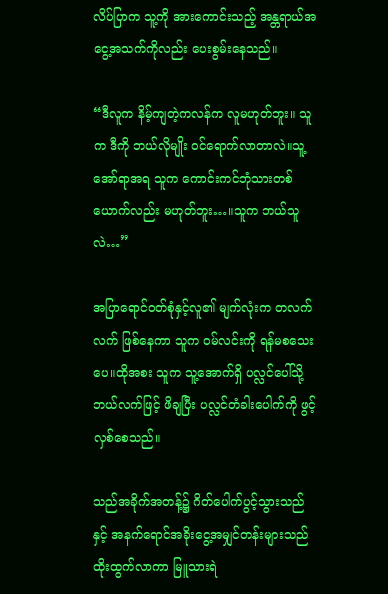လိပ်ပြာက သူ့ကို အားကောင်းသည့် အန္တရာယ်အငွေ့အသက်ကိုလည်း ပေးစွမ်းနေသည်။

“ဒီလူက နိမ့်ကျတဲ့ကလန်က လူမဟုတ်ဘူး။ သူက ဒီကို ဘယ်လိုမျိုး ဝင်ရောက်လာတာလဲ။သူ့အော်ရာအရ သူက ကောင်းကင်ဘုံသားတစ်ယောက်လည်း မဟုတ်ဘူး…။သူက ဘယ်သူလဲ…”

အပြာရောင်ဝတ်စုံနှင့်လူ၏ မျက်လုံးက တလက်လက် ဖြစ်နေကာ သူက ဝမ်လင်းကို ရန်မစသေးပေ။ထိုအစး သူက သူ့အောက်ရှိ ပလ္လင်ပေါ်သို့ ဘယ်လက်ဖြင့် ဖိချပြီး ပလ္လင်တံခါးပေါက်ကို ဖွင့်လှစ်စေသည်။

သည်အခိုက်အတန့်၌ ဂိတ်ပေါက်ပွင့်သွားသည်နှင့် အနက်ရောင်အခိုးငွေ့အမျှင်တန်းများသည် ထိုးထွက်လာကာ မြူသားရဲ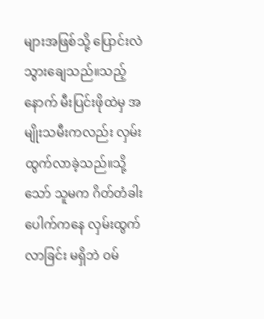များအဖြစ်သို့ ပြောင်းလဲသွားချေသည်။သည့်နောက် မီးပြင်းဖိုထဲမှ အမျိုးသမီးကလည်း လှမ်းထွက်လာခဲ့သည်။သို့သော် သူမက ဂိတ်တံခါးပေါက်ကနေ လှမ်းထွက်လာခြင်း မရှိဘဲ ဝမ်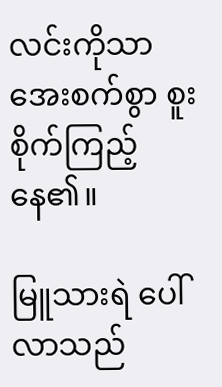လင်းကိုသာ အေးစက်စွာ စူးစိုက်ကြည့်နေ၏။

မြူသားရဲ ပေါ်လာသည်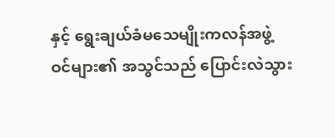နှင့် ရွေးချယ်ခံမသေမျိုးကလန်အဖွဲ့ဝင်များ၏ အသွင်သည် ပြောင်းလဲသွား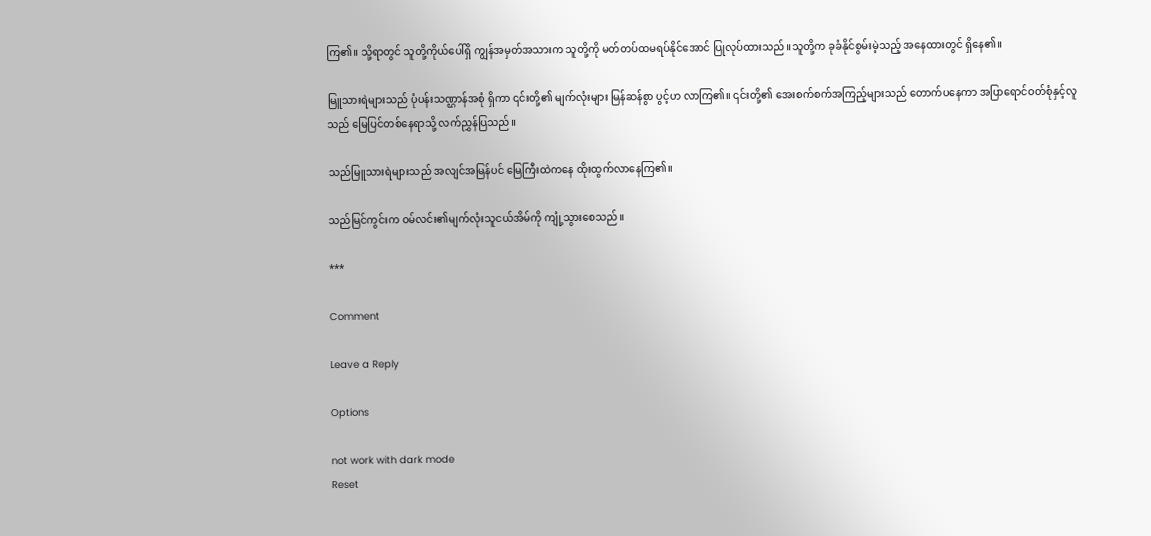ကြ၏။ သို့ရာတွင် သူတို့ကိုယ်ပေါ်ရှိ ကျွန်အမှတ်အသားက သူတို့ကို မတ်တပ်ထမရပ်နိုင်အောင် ပြုလုပ်ထားသည်။သူတို့က ခုခံနိုင်စွမ်းမဲ့သည့် အနေထားတွင် ရှိနေ၏။

မြူသားရဲများသည် ပုံပန်းသဏ္ဌာန်အစုံ ရှိကာ ၎င်းတို့၏ မျက်လုံးများ မြန်ဆန်စွာ ပွင့်ဟ လာကြ၏။ ၎င်းတို့၏ အေးစက်စက်အကြည့်များသည် တောက်ပနေကာ အပြာရောင်ဝတ်စုံနှင့်လူသည် မြေပြင်တစ်နေရာသို့ လက်ညွှန်ပြသည်။

သည်မြူသားရဲများသည် အလျင်အမြန်ပင် မြေကြီးထဲကနေ ထိုးထွက်လာနေကြ၏။

သည်မြင်ကွင်းက ဝမ်လင်း၏မျက်လုံးသူငယ်အိမ်ကို ကျုံ့သွားစေသည်။

***

Comment

Leave a Reply

Options

not work with dark mode
Reset